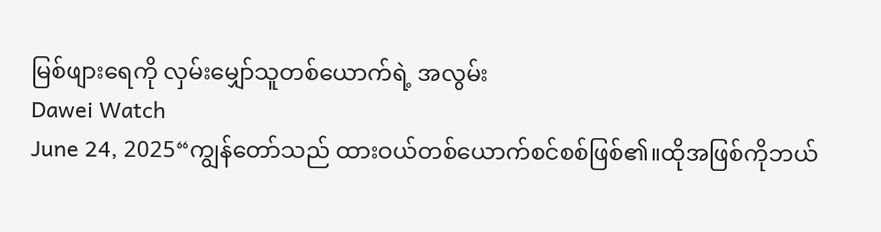မြစ်ဖျားရေကို လှမ်းမျှော်သူတစ်ယောက်ရဲ့ အလွမ်း
Dawei Watch
June 24, 2025“ကျွန်တော်သည် ထားဝယ်တစ်ယောက်စင်စစ်ဖြစ်၏။ထိုအဖြစ်ကိုဘယ်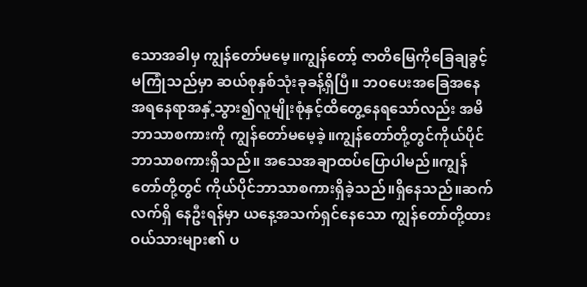သောအခါမှ ကျွန်တော်မမေ့။ကျွန်တော့် ဇာတိမြေကိုခြေချခွင့်မကြုံသည်မှာ ဆယ်စုနှစ်သုံးခုခန့်ရှိပြီ။ ဘဝပေးအခြေအနေအရနေရာအနှံ့သွား၍လူမျိုးစုံနှင့်ထိတွေ့နေရသော်လည်း အမိဘာသာစကားကို ကျွန်တော်မမေ့ခဲ့။ကျွန်တော်တို့တွင်ကိုယ်ပိုင်ဘာသာစကားရှိသည်။ အသေအချာထပ်ပြောပါမည်။ကျွန်တော်တို့တွင် ကိုယ်ပိုင်ဘာသာစကားရှိခဲ့သည်။ရှိနေသည်။ဆက်လက်ရှိ နေဦးရန်မှာ ယနေ့အသက်ရှင်နေသော ကျွန်တော်တို့ထားဝယ်သားများ၏ ပ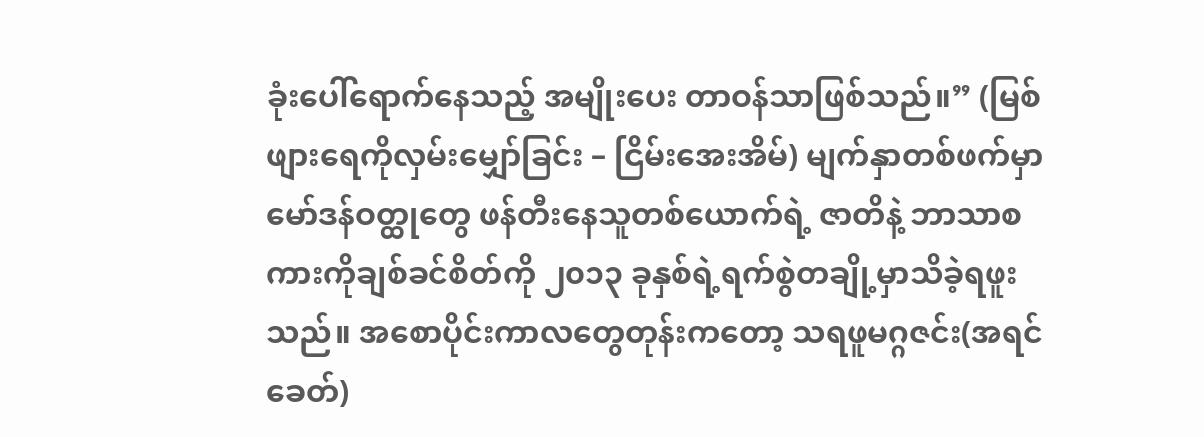ခုံးပေါ်ရောက်နေသည့် အမျိုးပေး တာဝန်သာဖြစ်သည်။” (မြစ်ဖျားရေကိုလှမ်းမျှော်ခြင်း – ငြိမ်းအေးအိမ်) မျက်နှာတစ်ဖက်မှာ မော်ဒန်ဝတ္ထုတွေ ဖန်တီးနေသူတစ်ယောက်ရဲ့ ဇာတိနဲ့ ဘာသာစကားကိုချစ်ခင်စိတ်ကို ၂၀၁၃ ခုနှစ်ရဲ့ရက်စွဲတချို့မှာသိခဲ့ရဖူးသည်။ အစောပိုင်းကာလတွေတုန်းကတော့ သရဖူမဂ္ဂဇင်း(အရင်ခေတ်)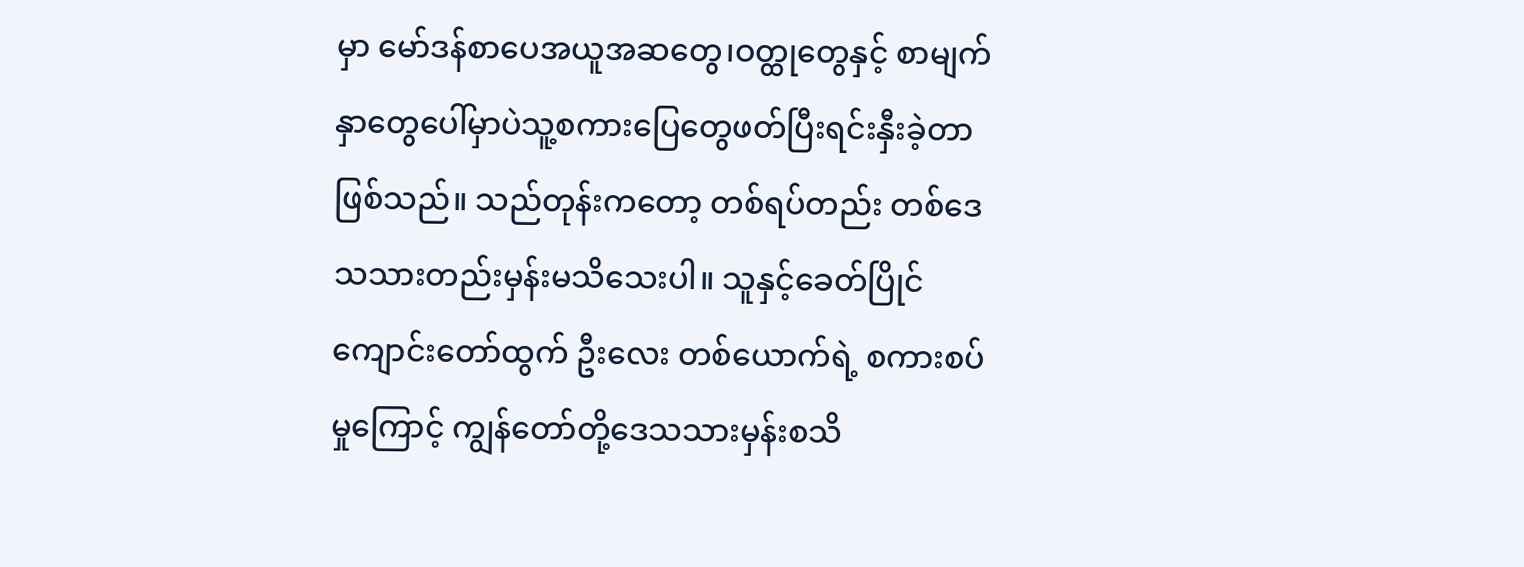မှာ မော်ဒန်စာပေအယူအဆတွေ၊ဝတ္ထုတွေနှင့် စာမျက်နှာတွေပေါ်မှာပဲသူ့စကားပြေတွေဖတ်ပြီးရင်းနှီးခဲ့တာဖြစ်သည်။ သည်တုန်းကတော့ တစ်ရပ်တည်း တစ်ဒေသသားတည်းမှန်းမသိသေးပါ။ သူနှင့်ခေတ်ပြိုင် ကျောင်းတော်ထွက် ဦးလေး တစ်ယောက်ရဲ့ စကားစပ်မှုကြောင့် ကျွန်တော်တို့ဒေသသားမှန်းစသိ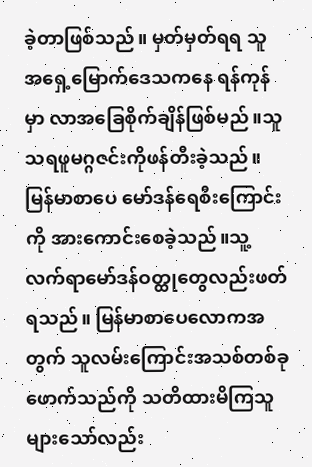ခဲ့တာဖြစ်သည်။ မှတ်မှတ်ရရ သူ အရှေ့မြောက်ဒေသကနေ ရန်ကုန်မှာ လာအခြေစိုက်ချိန်ဖြစ်မည်။သူ သရဖူမဂ္ဂဇင်းကိုဖန်တီးခဲ့သည်။မြန်မာစာပေ မော်ဒန်ရေစီးကြောင်းကို အားကောင်းစေခဲ့သည်။သူ့လက်ရာမော်ဒန်ဝတ္ထုတွေလည်းဖတ်ရသည်။ မြန်မာစာပေလောကအတွက် သူလမ်းကြောင်းအသစ်တစ်ခုဖောက်သည်ကို သတိထားမိကြသူများသော်လည်း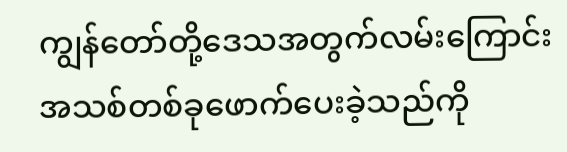ကျွန်တော်တို့ဒေသအတွက်လမ်းကြောင်းအသစ်တစ်ခုဖောက်ပေးခဲ့သည်ကို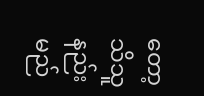တော့ သိသူနည်းမည်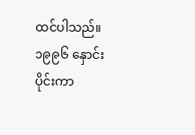ထင်ပါသည်။ ၁၉၉၆ နှောင်းပိုင်းကာ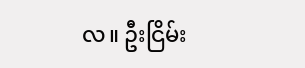လ။ ဦးငြိမ်း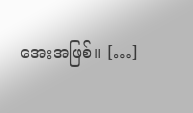အေးအဖြစ်။ […]